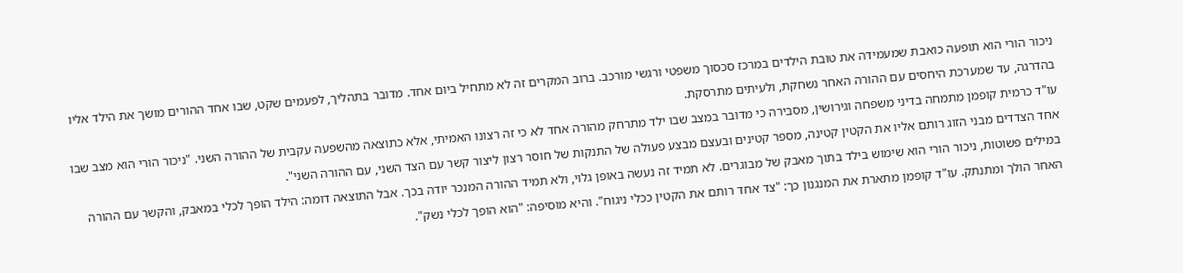ניכור הורי הוא תופעה כואבת שמעמידה את טובת הילדים במרכז סכסוך משפטי ורגשי מורכב. ברוב המקרים זה לא מתחיל ביום אחד. מדובר בתהליך, לפעמים שקט, שבו אחד ההורים מושך את הילד אליו בהדרגה, עד שמערכת היחסים עם ההורה האחר נשחקת, ולעיתים מתרסקת.
עו"ד כרמית קופמן מתמחה בדיני משפחה וגירושין, מסבירה כי מדובר במצב שבו ילד מתרחק מהורה אחד לא כי זה רצונו האמיתי, אלא כתוצאה מהשפעה עקבית של ההורה השני. "ניכור הורי הוא מצב שבו אחד הצדדים מבני הזוג רותם אליו את הקטין קטינה, מספר קטינים ובעצם מבצע פעולה של התנקות של חוסר רצון ליצור קשר עם הצד השני, עם ההורה השני".
במילים פשוטות, ניכור הורי הוא שימוש בילד בתוך מאבק של מבוגרים. לא תמיד זה נעשה באופן גלוי, ולא תמיד ההורה המנכר יודה בכך. אבל התוצאה דומה: הילד הופך לכלי במאבק, והקשר עם ההורה האחר הולך ומתנתק. עו"ד קופמן מתארת את המנגנון כך: "צד אחד רותם את הקטין ככלי ניגוח". והיא מוסיפה: "הוא הופך לכלי נשק".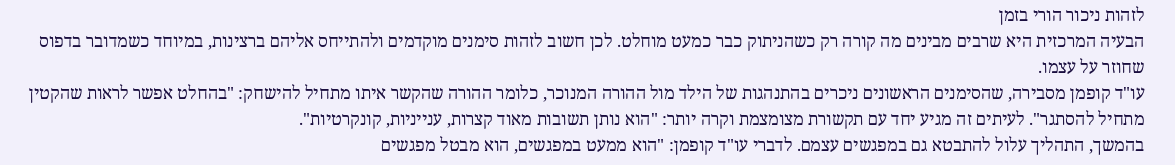לזהות ניכור הורי בזמן
הבעיה המרכזית היא שרבים מבינים מה קורה רק כשהניתוק כבר כמעט מוחלט. לכן חשוב לזהות סימנים מוקדמים ולהתייחס אליהם ברצינות, במיוחד כשמדובר בדפוס שחוזר על עצמו.
עו"ד קופמן מסבירה, שהסימנים הראשונים ניכרים בהתנהגות של הילד מול ההורה המנוכר, כלומר ההורה שהקשר איתו מתחיל להישחק: "בהחלט אפשר לראות שהקטין מתחיל להסתגר". לעיתים זה מגיע יחד עם תקשורת מצומצמת וקרה יותר: "הוא נותן תשובות מאוד קצרות, ענייניות, קונקרטיות".
בהמשך, התהליך עלול להתבטא גם במפגשים עצמם. לדברי עו"ד קופמן: "הוא ממעט במפגשים, הוא מבטל מפגשים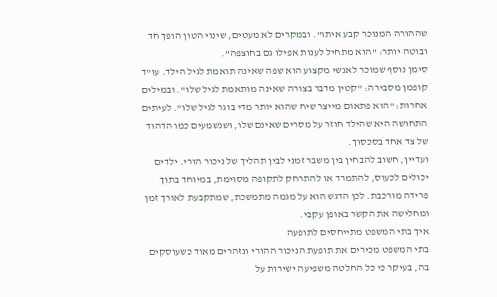שההורה המנוכר קבע איתו". ובמקרים לא מעטים, שינוי הטון הופך חד ובוטה יותר: "הוא מתחיל לענות אפילו גם בחוצפה".
סימן נוסף שמוכר לאנשי מקצוע הוא שפה שאינה תואמת לגיל הילד. עו"ד קופמן מסבירה: "קטין מדבר בצורה שאינה מותאמת לגיל שלו". ובמילים אחרות: "הוא פתאום מייצר שיח שהוא יותר מדי בוגר לגיל שלו". לעיתים התחושה היא שהילד חוזר על מסרים שאינם שלו, ושנשמעים כמו הדהוד של צד אחד בסכסוך.
ועדיין, חשוב להבחין בין משבר זמני לבין תהליך של ניכור הורי. ילדים יכולים לכעוס, להתמרד או להתרחק לתקופה מסוימת, במיוחד בתוך פרידה מורכבת. לכן הדגש הוא על מגמה מתמשכת, שמתקבעת לאורך זמן ומחלישה את הקשר באופן עקבי.
איך בתי המשפט מתייחסים לתופעה
בתי המשפט מכירים את תופעת הניכור ההורי ונזהרים מאוד כשעוסקים בה, בעיקר כי כל החלטה משפיעה ישירות על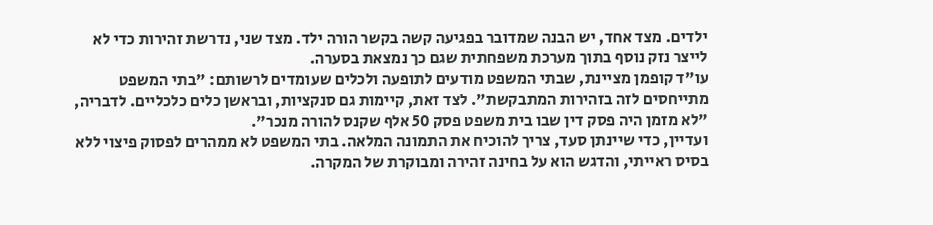ילדים. מצד אחד, יש הבנה שמדובר בפגיעה קשה בקשר הורה ילד. מצד שני, נדרשת זהירות כדי לא לייצר נזק נוסף בתוך מערכת משפחתית שגם כך נמצאת בסערה.
עו"ד קופמן מציינת, שבתי המשפט מודעים לתופעה ולכלים שעומדים לרשותם: "בתי המשפט מתייחסים לזה בזהירות המתבקשת". לצד זאת, קיימות גם סנקציות, ובראשן כלים כלכליים. לדבריה, "לא מזמן היה פסק דין שבו בית משפט פסק 50 אלף שקנס להורה מנכר".
ועדיין, כדי שיינתן סעד, צריך להוכיח את התמונה המלאה. בתי המשפט לא ממהרים לפסוק פיצוי ללא בסיס ראייתי, והדגש הוא על בחינה זהירה ומבוקרת של המקרה.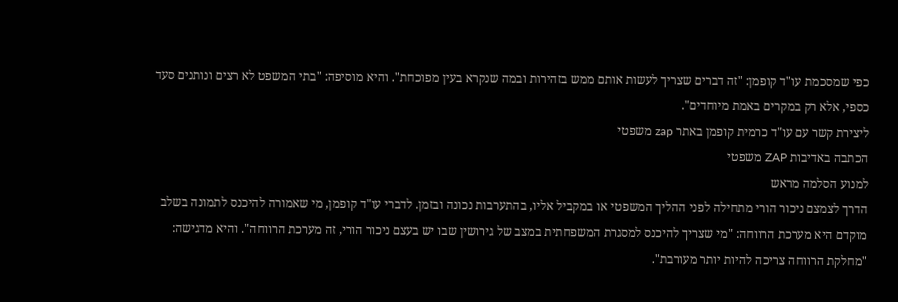כפי שמסכמת עו"ד קופמן: "זה דברים שצריך לעשות אותם ממש בזהירות ובמה שנקרא בעין מפוכחת". והיא מוסיפה: "בתי המשפט לא רצים ונותנים סעד כספי, אלא רק במקרים באמת מיוחדים".
ליצירת קשר עם עו"ד כרמית קופמן באתר zap משפטי
הכתבה באדיבות ZAP משפטי
למנוע הסלמה מראש
הדרך לצמצם ניכור הורי מתחילה לפני ההליך המשפטי או במקביל אליו, בהתערבות נכונה ובזמן. לדברי עו"ד קופמן, מי שאמורה להיכנס לתמונה בשלב מוקדם היא מערכת הרווחה: "מי שצריך להיכנס למסגרת המשפחתית במצב של גירושין שבו יש בעצם ניכור הורי, זה מערכת הרווחה". והיא מדגישה: "מחלקת הרווחה צריכה להיות יותר מעורבת".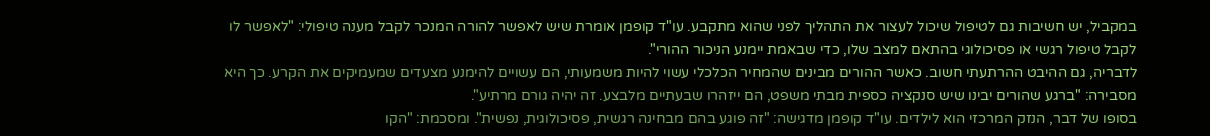במקביל, יש חשיבות גם לטיפול שיכול לעצור את התהליך לפני שהוא מתקבע. עו"ד קופמן אומרת שיש לאפשר להורה המנכר לקבל מענה טיפולי: "לאפשר לו לקבל טיפול רגשי או פסיכולוגי בהתאם למצב שלו, כדי שבאמת יימנע הניכור ההורי".
לדבריה, גם ההיבט ההרתעתי חשוב. כאשר ההורים מבינים שהמחיר הכלכלי עשוי להיות משמעותי, הם עשויים להימנע מצעדים שמעמיקים את הקרע. כך היא מסבירה: "ברגע שהורים יבינו שיש סנקציה כספית מבתי משפט, הם ייזהרו שבעתיים מלבצע. זה יהיה גורם מרתיע".
בסופו של דבר, הנזק המרכזי הוא לילדים. עו"ד קופמן מדגישה: "זה פוגע בהם מבחינה רגשית, פסיכולוגית, נפשית". ומסכמת: "הקו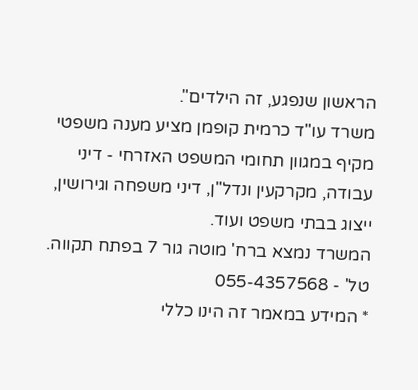הראשון שנפגע, זה הילדים".
משרד עו"ד כרמית קופמן מציע מענה משפטי מקיף במגוון תחומי המשפט האזרחי - דיני עבודה, מקרקעין ונדל"ן, דיני משפחה וגירושין, ייצוג בבתי משפט ועוד.
המשרד נמצא ברח' מוטה גור 7 בפתח תקווה. טל' - 055-4357568
* המידע במאמר זה הינו כללי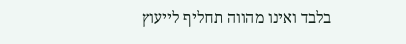בלבד ואינו מהווה תחליף לייעוץ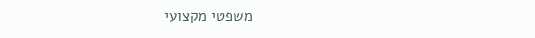משפטי מקצועי